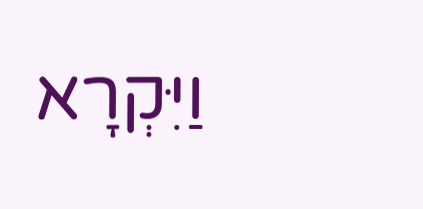וַיִּקְרָא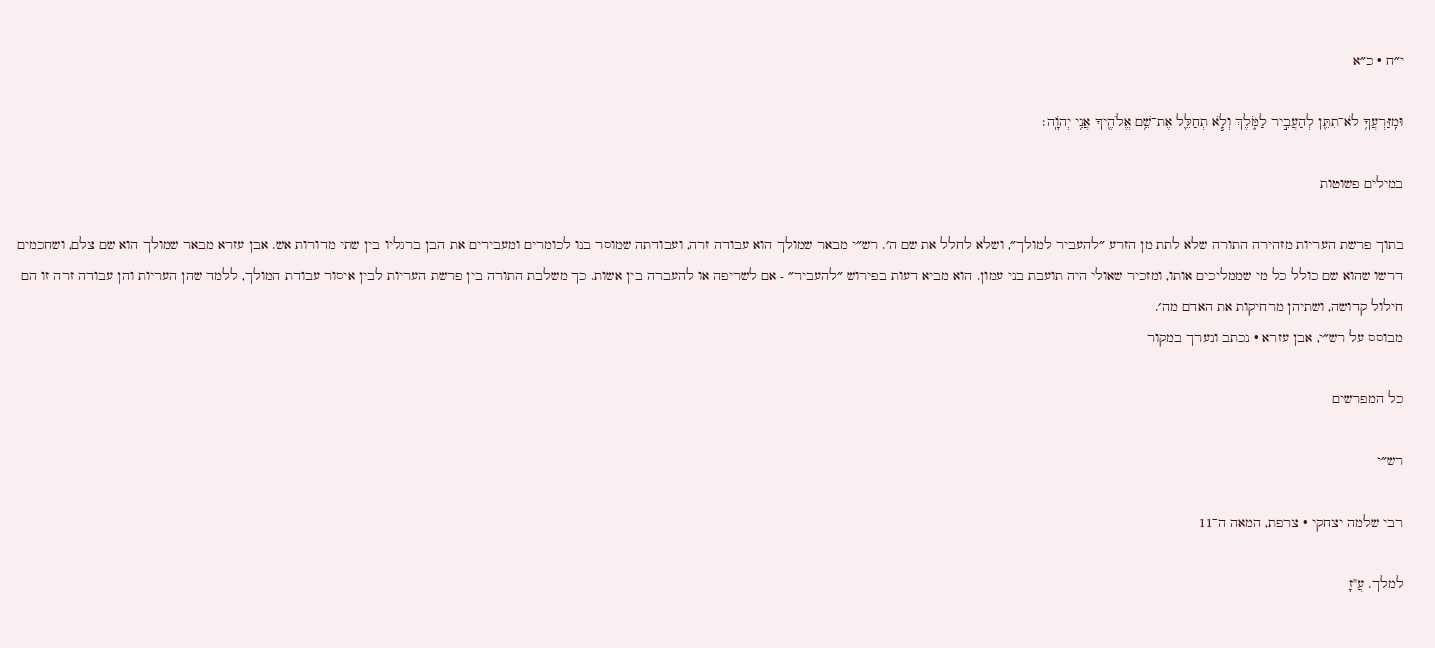י״ח · כ״א

וּמִֽזַּרְעֲךָ֥ לֹא־תִתֵּ֖ן לְהַעֲבִ֣יר לַמֹּ֑לֶךְ וְלֹ֧א תְחַלֵּ֛ל אֶת־שֵׁ֥ם אֱלֹהֶ֖יךָ אֲנִ֥י יְהֹוָֽה׃

במילים פשוטות

בתוך פרשת העריות מזהירה התורה שלא לתת מן הזרע ״להעביר למולך״, ושלא לחלל את שם ה׳. רש״י מבאר שמולך הוא עבודה זרה, ועבודתה שמוסר בנו לכומרים ומעבירים את הבן ברגליו בין שתי מדורות אש. אבן עזרא מבאר שמולך הוא שם צלם, ושחכמים דרשו שהוא שם כולל כל מי שממליכים אותו, ומזכיר שאולי היה תועבת בני עמון. הוא מביא דעות בפירוש ״להעביר״ - אם לשריפה או להעברה בין אשות. כך משלבת התורה בין פרשת העריות לבין איסור עבודת המולך, ללמד שהן העריות והן עבודה זרה זו הם חילול קדושה, ושתיהן מרחיקות את האדם מה׳.
מבוסס על רש״י, אבן עזרא · נכתב ונערך במקור

כל המפרשים

רש״י

רבי שלמה יצחקי · צרפת, המאה ה־11

למלך. עֲ"זָ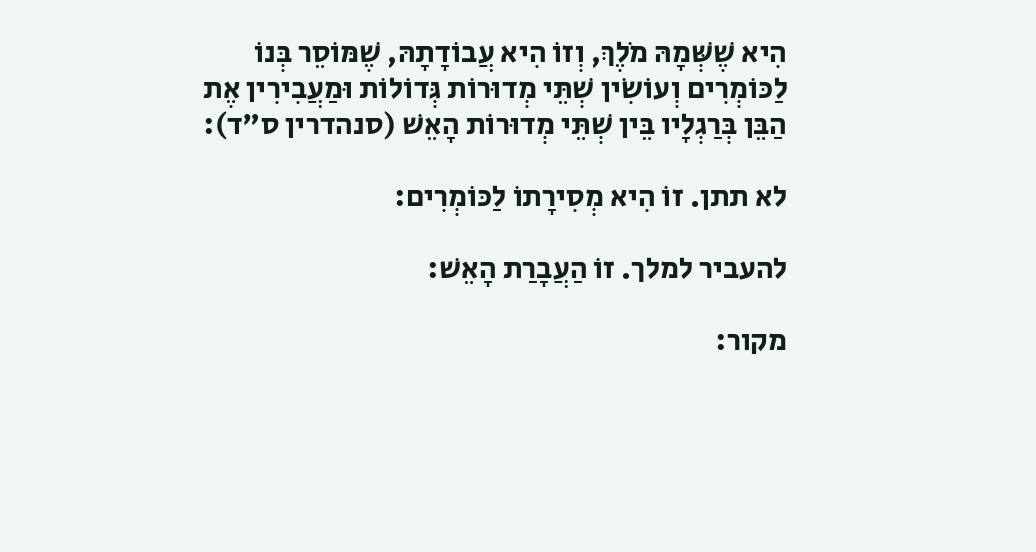הִיא שֶׁשְּׁמָהּ מֹלֶךְ, וְזוֹ הִיא עֲבוֹדָתָהּ, שֶׁמּוֹסֵר בְּנוֹ לַכּוֹמְרִים וְעוֹשִׂין שְׁתֵּי מְדוּרוֹת גְּדוֹלוֹת וּמַעֲבִירִין אֶת הַבֵּן בְּרַגְלָיו בֵּין שְׁתֵּי מְדוּרוֹת הָאֵשׁ (סנהדרין ס"ד):

לא תתן. זוֹ הִיא מְסִירָתוֹ לַכּוֹמְרִים:

להעביר למלך. זוֹ הַעֲבָרַת הָאֵשׁ:

מקור: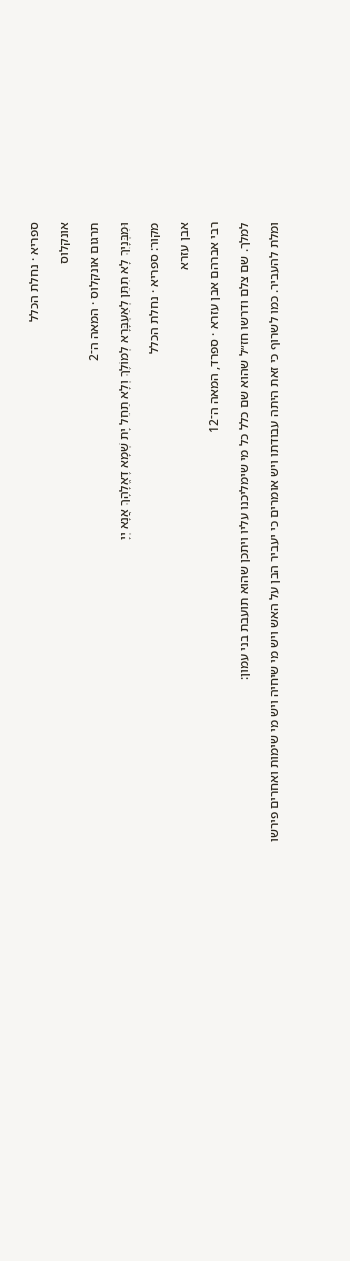ספריא · נחלת הכלל

אונקלוס

תרגום אונקלוס · המאה ה־2

וּמִבְּנָיִךְ לָא תִתֵּן לְאַעְבָּרָא לְמוֹלֶךְ וְלָא תַחֵל יָת שְׁמָא דֶאֱלָהָךְ אֲנָא יְיָ

מקור: ספריא · נחלת הכלל

אבן עזרא

רבי אברהם אבן עזרא · ספרד, המאה ה־12

למלך. שם צלם ודרשו חז״ל שהוא שם כלל כל מי שימליכנו עליו ויתכן שהוא תועבת בני עמון:

ומלת להעביר. כמו לשרוף כי זאת היתה עבודתו ויש אומרים כי יעביר הבן על האש ויש מי שיחיה ויש מי שימות ואחרים פירשו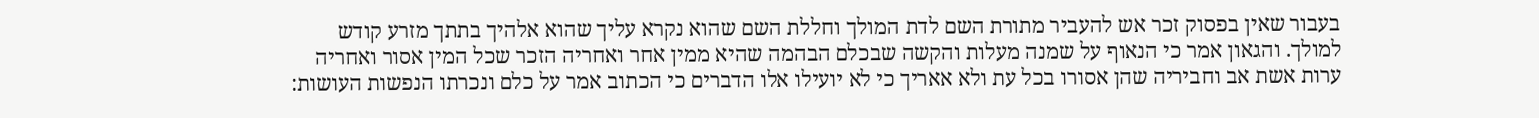בעבור שאין בפסוק זכר אש להעביר מתורת השם לדת המולך וחללת השם שהוא נקרא עליך שהוא אלהיך בתתך מזרע קודש למולך. והגאון אמר כי הנאוף על שמנה מעלות והקשה שבכלם הבהמה שהיא ממין אחר ואחריה הזכר שכל המין אסור ואחריה ערות אשת אב וחביריה שהן אסורו בכל עת ולא אאריך כי לא יועילו אלו הדברים כי הכתוב אמר על כלם ונכרתו הנפשות העושות: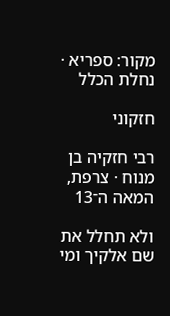מקור: ספריא · נחלת הכלל

חזקוני

רבי חזקיה בן מנוח · צרפת, המאה ה־13

ולא תחלל את שם אלקיך ומי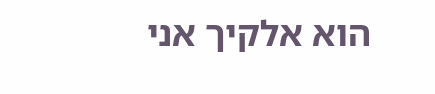הוא אלקיך אני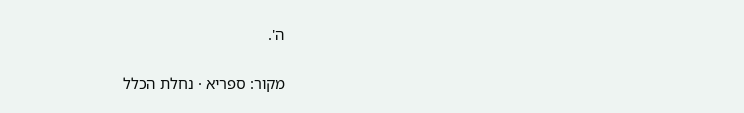ה'.

מקור: ספריא · נחלת הכלל